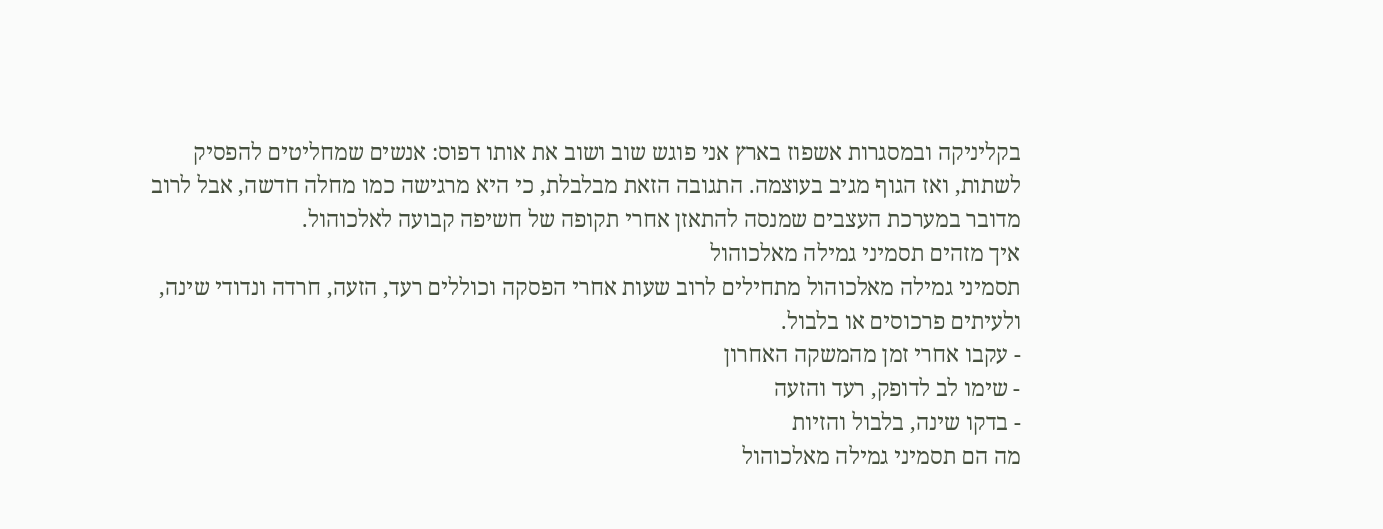בקליניקה ובמסגרות אשפוז בארץ אני פוגש שוב ושוב את אותו דפוס: אנשים שמחליטים להפסיק לשתות, ואז הגוף מגיב בעוצמה. התגובה הזאת מבלבלת, כי היא מרגישה כמו מחלה חדשה, אבל לרוב מדובר במערכת העצבים שמנסה להתאזן אחרי תקופה של חשיפה קבועה לאלכוהול.
איך מזהים תסמיני גמילה מאלכוהול
תסמיני גמילה מאלכוהול מתחילים לרוב שעות אחרי הפסקה וכוללים רעד, הזעה, חרדה ונדודי שינה, ולעיתים פרכוסים או בלבול.
- עקבו אחרי זמן מהמשקה האחרון
- שימו לב לדופק, רעד והזעה
- בדקו שינה, בלבול והזיות
מה הם תסמיני גמילה מאלכוהול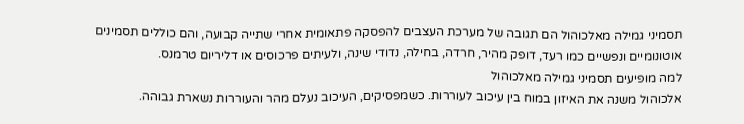תסמיני גמילה מאלכוהול הם תגובה של מערכת העצבים להפסקה פתאומית אחרי שתייה קבועה, והם כוללים תסמינים אוטונומיים ונפשיים כמו רעד, דופק מהיר, חרדה, בחילה, נדודי שינה, ולעיתים פרכוסים או דליריום טרמנס.
למה מופיעים תסמיני גמילה מאלכוהול
אלכוהול משנה את האיזון במוח בין עיכוב לעוררות. כשמפסיקים, העיכוב נעלם מהר והעוררות נשארת גבוהה.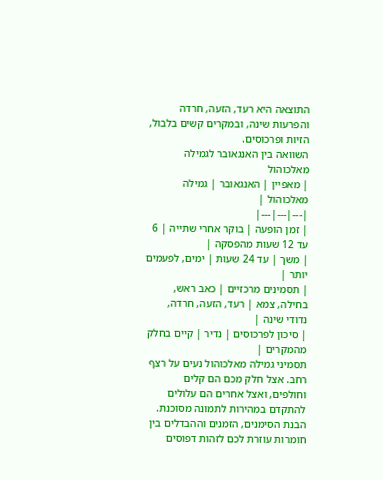התוצאה היא רעד, הזעה, חרדה והפרעות שינה, ובמקרים קשים בלבול, הזיות ופרכוסים.
השוואה בין האנגאובר לגמילה מאלכוהול
| מאפיין | האנגאובר | גמילה מאלכוהול |
|---|---|---|
| זמן הופעה | בוקר אחרי שתייה | 6 עד 12 שעות מהפסקה |
| משך | עד 24 שעות | ימים, לפעמים יותר |
| תסמינים מרכזיים | כאב ראש, בחילה, צמא | רעד, הזעה, חרדה, נדודי שינה |
| סיכון לפרכוסים | נדיר | קיים בחלק מהמקרים |
תסמיני גמילה מאלכוהול נעים על רצף רחב. אצל חלק מכם הם קלים וחולפים, ואצל אחרים הם עלולים להתקדם במהירות לתמונה מסוכנת. הבנת הסימנים, הזמנים וההבדלים בין חומרות עוזרת לכם לזהות דפוסים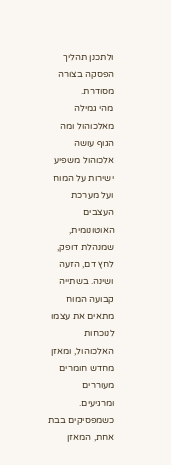ולתכנן תהליך הפסקה בצורה מסודרת.
מהי גמילה מאלכוהול ומה הגוף עושה
אלכוהול משפיע ישירות על המוח ועל מערכת העצבים האוטונומית, שמנהלת דופק, לחץ דם, הזעה ושינה. בשתייה קבועה המוח מתאים את עצמו לנוכחות האלכוהול, ומאזן מחדש חומרים מעוררים ומרגיעים.
כשמפסיקים בבת אחת, המאזן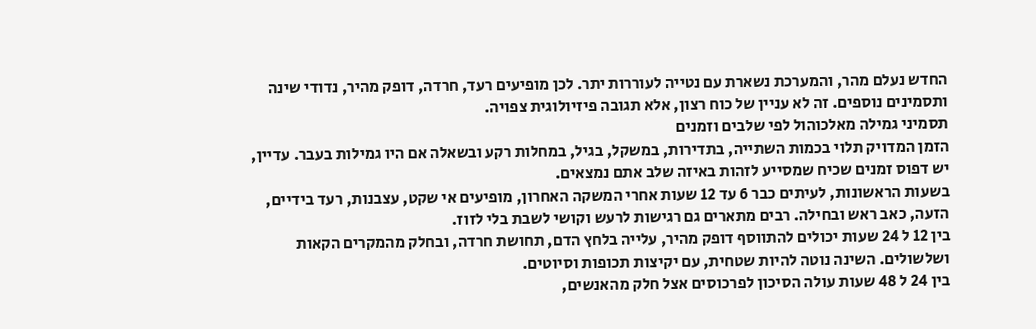החדש נעלם מהר, והמערכת נשארת עם נטייה לעוררות יתר. לכן מופיעים רעד, חרדה, דופק מהיר, נדודי שינה ותסמינים נוספים. זה לא עניין של כוח רצון, אלא תגובה פיזיולוגית צפויה.
תסמיני גמילה מאלכוהול לפי שלבים וזמנים
הזמן המדויק תלוי בכמות השתייה, בתדירות, במשקל, בגיל, במחלות רקע ובשאלה אם היו גמילות בעבר. עדיין, יש דפוס זמנים שכיח שמסייע לזהות באיזה שלב אתם נמצאים.
בשעות הראשונות, לעיתים כבר 6 עד 12 שעות אחרי המשקה האחרון, מופיעים אי שקט, עצבנות, רעד בידיים, הזעה, כאב ראש ובחילה. רבים מתארים גם רגישות לרעש וקושי לשבת בלי לזוז.
בין 12 ל 24 שעות יכולים להתווסף דופק מהיר, עלייה בלחץ הדם, תחושת חרדה, ובחלק מהמקרים הקאות ושלשולים. השינה נוטה להיות שטחית, עם יקיצות תכופות וסיוטים.
בין 24 ל 48 שעות עולה הסיכון לפרכוסים אצל חלק מהאנשים,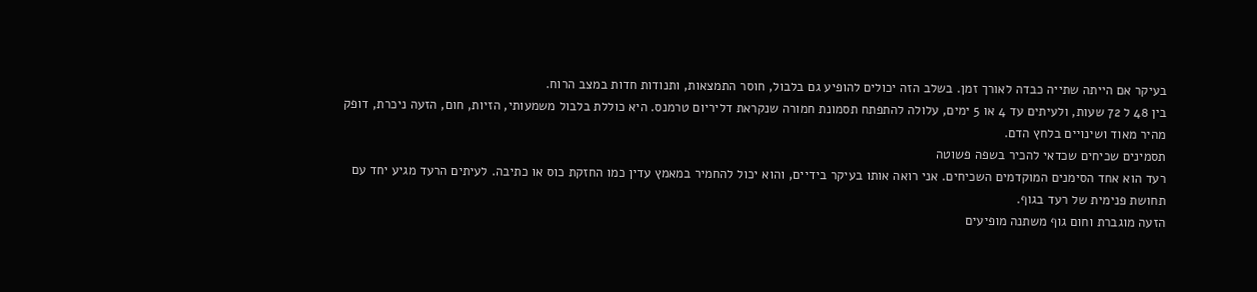בעיקר אם הייתה שתייה כבדה לאורך זמן. בשלב הזה יכולים להופיע גם בלבול, חוסר התמצאות, ותנודות חדות במצב הרוח.
בין 48 ל 72 שעות, ולעיתים עד 4 או 5 ימים, עלולה להתפתח תסמונת חמורה שנקראת דליריום טרמנס. היא כוללת בלבול משמעותי, הזיות, חום, הזעה ניכרת, דופק מהיר מאוד ושינויים בלחץ הדם.
תסמינים שכיחים שכדאי להכיר בשפה פשוטה
רעד הוא אחד הסימנים המוקדמים השכיחים. אני רואה אותו בעיקר בידיים, והוא יכול להחמיר במאמץ עדין כמו החזקת כוס או כתיבה. לעיתים הרעד מגיע יחד עם תחושת פנימית של רעד בגוף.
הזעה מוגברת וחום גוף משתנה מופיעים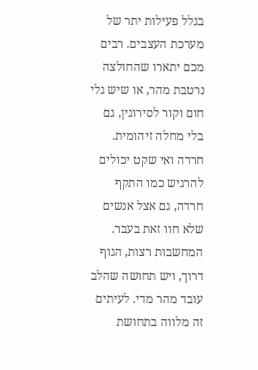בגלל פעילות יתר של מערכת העצבים. רבים מכם יתארו שהחולצה נרטבת מהר, או שיש גלי חום וקור לסירוגין, גם בלי מחלה זיהומית.
חרדה ואי שקט יכולים להרגיש כמו התקף חרדה, גם אצל אנשים שלא חוו זאת בעבר. המחשבות רצות, הגוף דרוך, ויש תחושה שהלב עובד מהר מדי. לעיתים זה מלווה בתחושת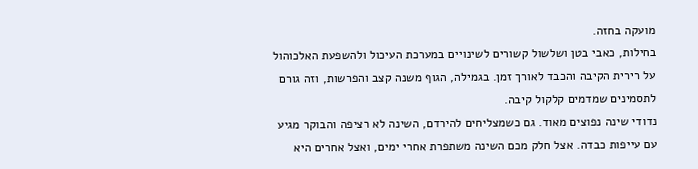מועקה בחזה.
בחילות, כאבי בטן ושלשול קשורים לשינויים במערכת העיכול ולהשפעת האלכוהול על רירית הקיבה והכבד לאורך זמן. בגמילה, הגוף משנה קצב והפרשות, וזה גורם לתסמינים שמדמים קלקול קיבה.
נדודי שינה נפוצים מאוד. גם כשמצליחים להירדם, השינה לא רציפה והבוקר מגיע עם עייפות כבדה. אצל חלק מכם השינה משתפרת אחרי ימים, ואצל אחרים היא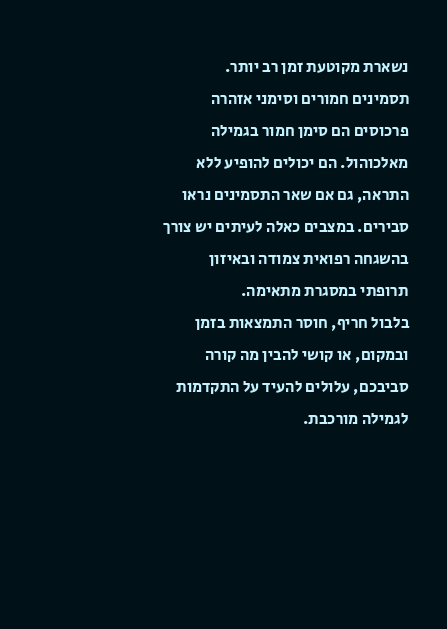נשארת מקוטעת זמן רב יותר.
תסמינים חמורים וסימני אזהרה
פרכוסים הם סימן חמור בגמילה מאלכוהול. הם יכולים להופיע ללא התראה, גם אם שאר התסמינים נראו סבירים. במצבים כאלה לעיתים יש צורך בהשגחה רפואית צמודה ובאיזון תרופתי במסגרת מתאימה.
בלבול חריף, חוסר התמצאות בזמן ובמקום, או קושי להבין מה קורה סביבכם, עלולים להעיד על התקדמות לגמילה מורכבת.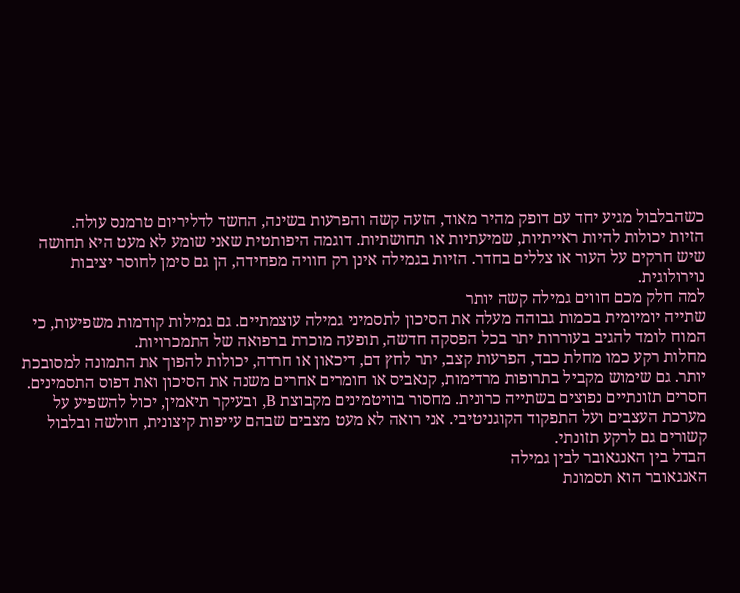כשהבלבול מגיע יחד עם דופק מהיר מאוד, הזעה קשה והפרעות בשינה, החשד לדליריום טרמנס עולה.
הזיות יכולות להיות ראייתיות, שמיעתיות או תחושתיות. דוגמה היפותטית שאני שומע לא מעט היא תחושה שיש חרקים על העור או צללים בחדר. הזיות בגמילה אינן רק חוויה מפחידה, הן גם סימן לחוסר יציבות נוירולוגית.
למה חלק מכם חווים גמילה קשה יותר
שתייה יומיומית בכמות גבוהה מעלה את הסיכון לתסמיני גמילה עוצמתיים. גם גמילות קודמות משפיעות, כי המוח לומד להגיב בעוררות יתר בכל הפסקה חדשה, תופעה מוכרת ברפואה של התמכרויות.
מחלות רקע כמו מחלת כבד, הפרעות קצב, יתר לחץ דם, דיכאון או חרדה, יכולות להפוך את התמונה למסובכת יותר. גם שימוש מקביל בתרופות מרדימות, קנאביס או חומרים אחרים משנה את הסיכון ואת דפוס התסמינים.
חסרים תזונתיים נפוצים בשתייה כרונית. מחסור בוויטמינים מקבוצת B, ובעיקר תיאמין, יכול להשפיע על מערכת העצבים ועל התפקוד הקוגניטיבי. אני רואה לא מעט מצבים שבהם עייפות קיצונית, חולשה ובלבול קשורים גם לרקע תזונתי.
הבדל בין האנגאובר לבין גמילה
האנגאובר הוא תסמונת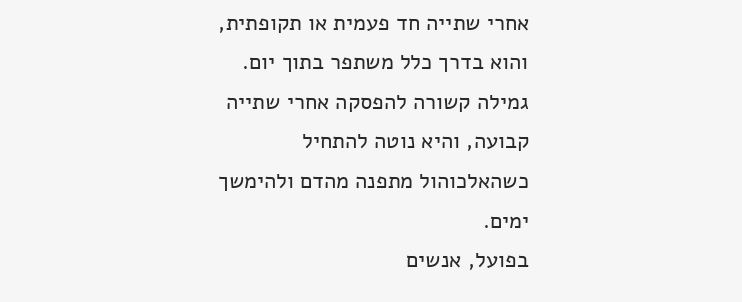אחרי שתייה חד פעמית או תקופתית, והוא בדרך כלל משתפר בתוך יום. גמילה קשורה להפסקה אחרי שתייה קבועה, והיא נוטה להתחיל כשהאלכוהול מתפנה מהדם ולהימשך ימים.
בפועל, אנשים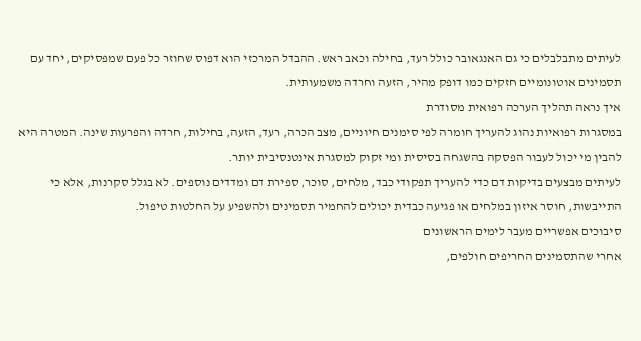לעיתים מתבלבלים כי גם האנגאובר כולל רעד, בחילה וכאב ראש. ההבדל המרכזי הוא דפוס שחוזר כל פעם שמפסיקים, יחד עם תסמינים אוטונומיים חזקים כמו דופק מהיר, הזעה וחרדה משמעותית.
איך נראה תהליך הערכה רפואית מסודרת
במסגרות רפואיות נהוג להעריך חומרה לפי סימנים חיוניים, מצב הכרה, רעד, הזעה, בחילות, חרדה והפרעות שינה. המטרה היא להבין מי יכול לעבור הפסקה בהשגחה בסיסית ומי זקוק למסגרת אינטנסיבית יותר.
לעיתים מבצעים בדיקות דם כדי להעריך תפקודי כבד, מלחים, סוכר, ספירת דם ומדדים נוספים. לא בגלל סקרנות, אלא כי התייבשות, חוסר איזון במלחים או פגיעה כבדית יכולים להחמיר תסמינים ולהשפיע על החלטות טיפול.
סיבוכים אפשריים מעבר לימים הראשונים
אחרי שהתסמינים החריפים חולפים,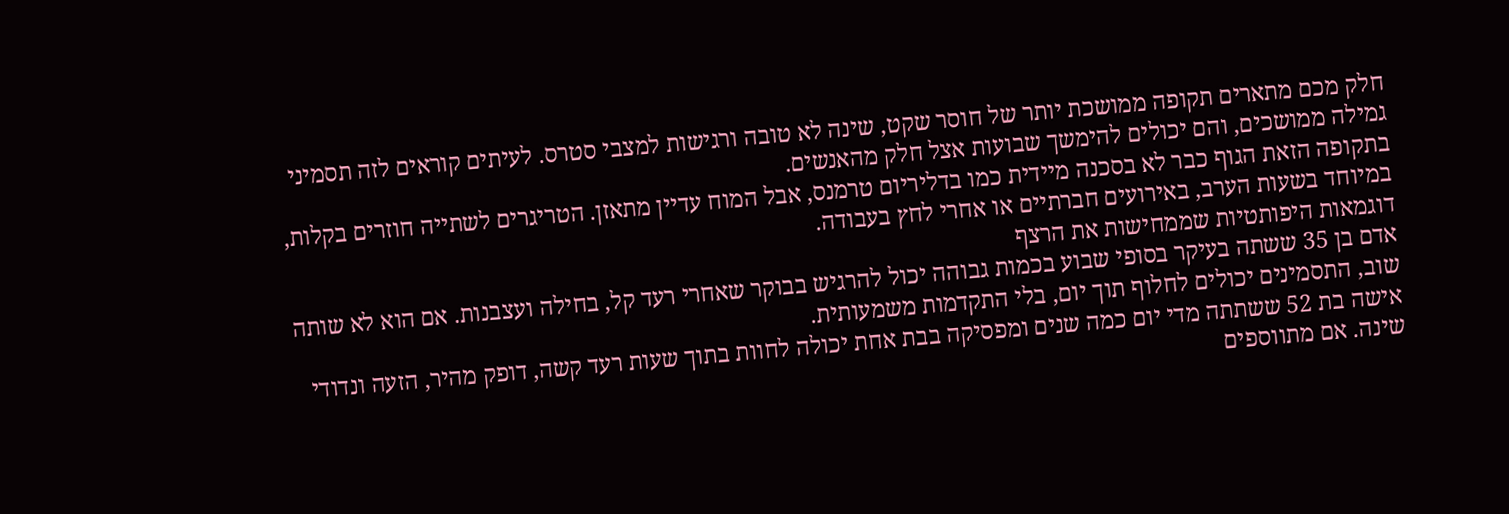חלק מכם מתארים תקופה ממושכת יותר של חוסר שקט, שינה לא טובה ורגישות למצבי סטרס. לעיתים קוראים לזה תסמיני גמילה ממושכים, והם יכולים להימשך שבועות אצל חלק מהאנשים.
בתקופה הזאת הגוף כבר לא בסכנה מיידית כמו בדליריום טרמנס, אבל המוח עדיין מתאזן. הטריגרים לשתייה חוזרים בקלות, במיוחד בשעות הערב, באירועים חברתיים או אחרי לחץ בעבודה.
דוגמאות היפותטיות שממחישות את הרצף
אדם בן 35 ששתה בעיקר בסופי שבוע בכמות גבוהה יכול להרגיש בבוקר שאחרי רעד קל, בחילה ועצבנות. אם הוא לא שותה שוב, התסמינים יכולים לחלוף תוך יום, בלי התקדמות משמעותית.
אישה בת 52 ששתתה מדי יום כמה שנים ומפסיקה בבת אחת יכולה לחוות בתוך שעות רעד קשה, דופק מהיר, הזעה ונדודי שינה. אם מתווספים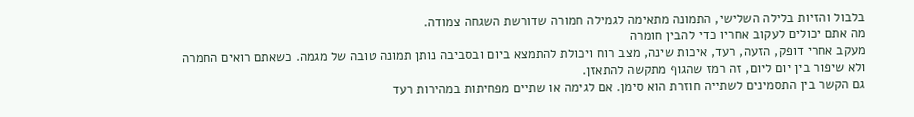בלבול והזיות בלילה השלישי, התמונה מתאימה לגמילה חמורה שדורשת השגחה צמודה.
מה אתם יכולים לעקוב אחריו כדי להבין חומרה
מעקב אחרי דופק, הזעה, רעד, איכות שינה, מצב רוח ויכולת להתמצא ביום ובסביבה נותן תמונה טובה של מגמה. כשאתם רואים החמרה ולא שיפור בין יום ליום, זה רמז שהגוף מתקשה להתאזן.
גם הקשר בין התסמינים לשתייה חוזרת הוא סימן. אם לגימה או שתיים מפחיתות במהירות רעד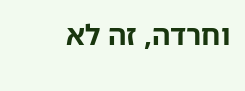וחרדה, זה לא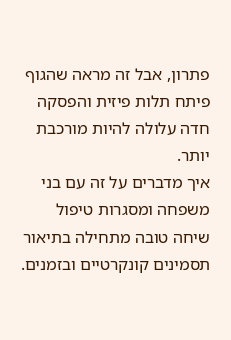פתרון, אבל זה מראה שהגוף פיתח תלות פיזית והפסקה חדה עלולה להיות מורכבת יותר.
איך מדברים על זה עם בני משפחה ומסגרות טיפול
שיחה טובה מתחילה בתיאור תסמינים קונקרטיים ובזמנים.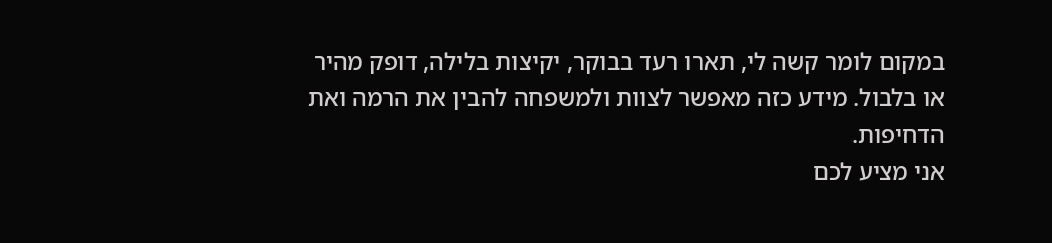במקום לומר קשה לי, תארו רעד בבוקר, יקיצות בלילה, דופק מהיר או בלבול. מידע כזה מאפשר לצוות ולמשפחה להבין את הרמה ואת הדחיפות.
אני מציע לכם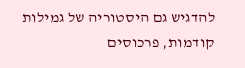להדגיש גם היסטוריה של גמילות קודמות, פרכוסים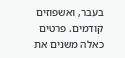בעבר, ואשפוזים קודמים. פרטים כאלה משנים את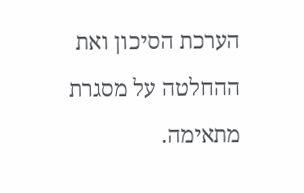הערכת הסיכון ואת ההחלטה על מסגרת מתאימה.